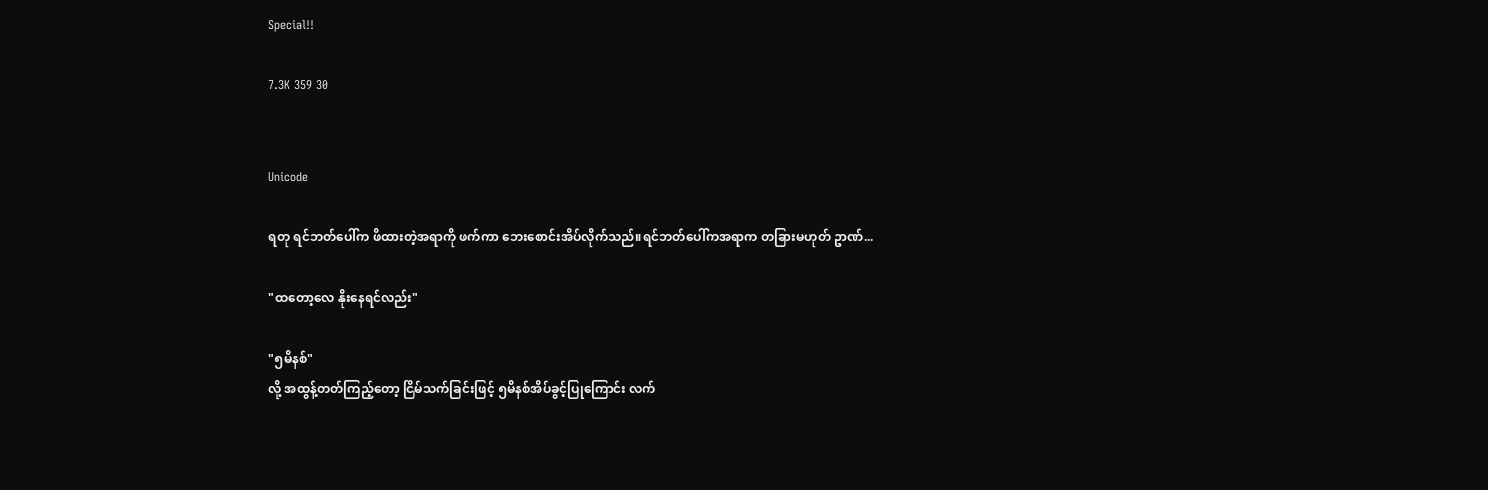Special!!

7.3K 359 30


Unicode

ရတု ရင်ဘတ်ပေါ်က ဖိထားတဲ့အရာကို ဖက်ကာ ဘေးစောင်းအိပ်လိုက်သည်။ရင်ဘတ်ပေါ်ကအရာက တခြားမဟုတ် ဥာဏ်...

"ထတော့လေ နိုးနေရင်လည်း"

"၅မိနစ်"
လို့ အထွန့်တတ်ကြည့်တော့ ငြိမ်သက်ခြင်းဖြင့် ၅မိနစ်အိပ်ခွင့်ပြုကြောင်း လက်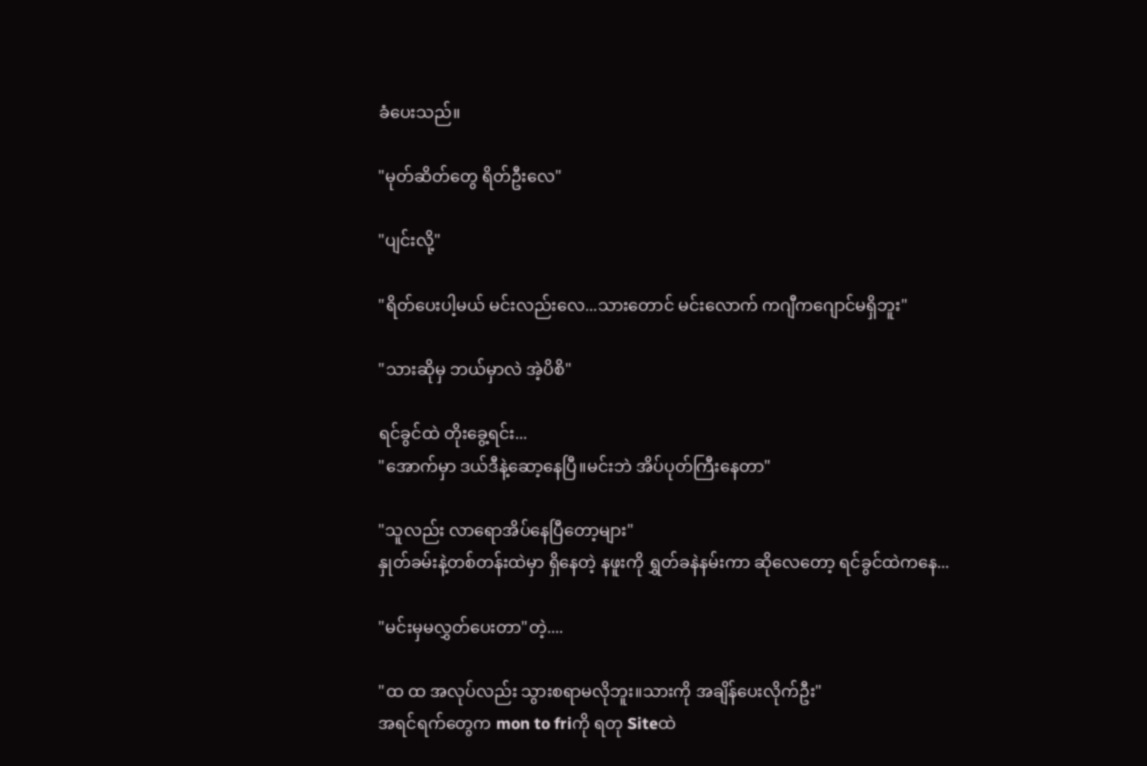ခံပေးသည်။

"မုတ်ဆိတ်တွေ ရိတ်ဦးလေ"

"ပျင်းလို့"

"ရိတ်ပေးပါ့မယ် မင်းလည်းလေ...သားတောင် မင်းလောက် ကဂျီကဂျောင်မရှိဘူး"

"သားဆိုမှ ဘယ်မှာလဲ အဲ့ပိစိ"

ရင်ခွင်ထဲ တိုးခွေ့ရင်း...
"အောက်မှာ ဒယ်ဒီနဲ့ဆော့နေပြီ။မင်းဘဲ အိပ်ပုတ်ကြီးနေတာ"

"သူလည်း လာရောအိပ်နေပြီတော့များ"
နှုတ်ခမ်းနဲ့တစ်တန်းထဲမှာ ရှိနေတဲ့ နဖူးကို ရွှတ်ခနဲနမ်းကာ ဆိုလေတော့ ရင်ခွင်ထဲကနေ...

"မင်းမှမလွှတ်ပေးတာ"တဲ့....

"ထ ထ အလုပ်လည်း သွားစရာမလိုဘူး။သားကို အချိန်ပေးလိုက်ဦး"
အရင်ရက်တွေက mon to friကို ရတု Siteထဲ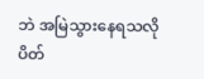ဘဲ အမြဲသွားနေရသလို ပိတ်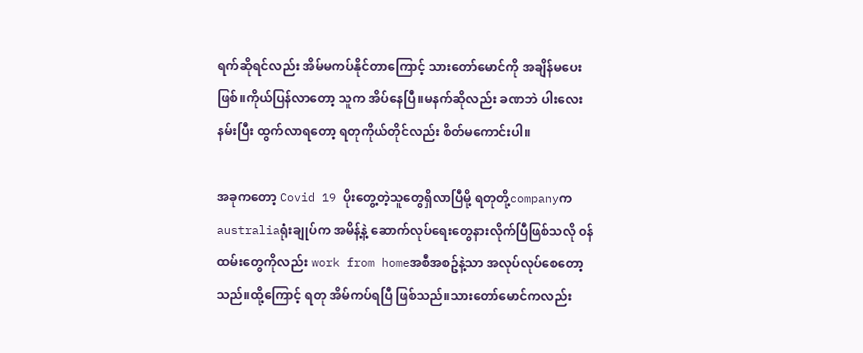ရက်ဆိုရင်လည်း အိမ်မကပ်နိုင်တာကြောင့် သားတော်မောင်ကို အချိန်မပေးဖြစ်။ကိုယ်ပြန်လာတော့ သူက အိပ်နေပြီ။မနက်ဆိုလည်း ခဏဘဲ ပါးလေးနမ်းပြီး ထွက်လာရတော့ ရတုကိုယ်တိုင်လည်း စိတ်မကောင်းပါ။

အခုကတော့ Covid 19 ပိုးတွေ့တဲ့သူတွေရှိလာပြီမို့ ရတုတို့companyက australiaရုံးချုပ်က အမိန့်နဲ့ ဆောက်လုပ်ရေးတွေနားလိုက်ပြီဖြစ်သလို ၀န်ထမ်းတွေကိုလည်း work from homeအစီအစဥ်နဲ့သာ အလုပ်လုပ်စေတော့သည်။ထို့ကြောင့် ရတု အိမ်ကပ်ရပြီ ဖြစ်သည်။သားတော်မောင်ကလည်း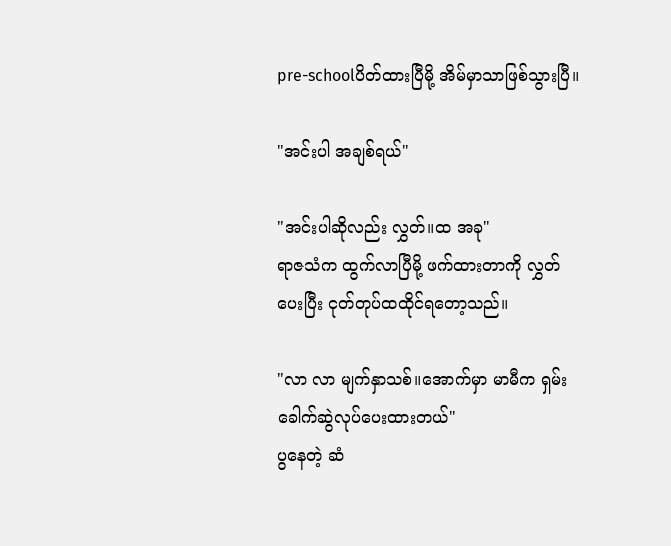pre-schoolပိတ်ထားပြီမို့ အိမ်မှာသာဖြစ်သွားပြီ။

"အင်းပါ အချစ်ရယ်"

"အင်းပါဆိုလည်း လွှတ်။ထ အခု"
ရာဇသံက ထွက်လာပြီမို့ ဖက်ထားတာကို လွှတ်ပေးပြီး ငုတ်တုပ်ထထိုင်ရတော့သည်။

"လာ လာ မျက်နှာသစ်။အောက်မှာ မာမီက ရှမ်းခေါက်ဆွဲလုပ်ပေးထားတယ်"
ပွနေတဲ့ ဆံ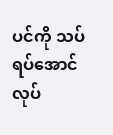ပင်ကို သပ်ရပ်အောင်လုပ်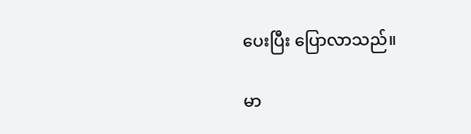ပေးပြီး ပြောလာသည်။

မာ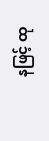နဖြင့် ထု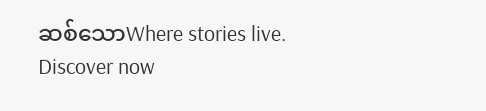ဆစ်သောWhere stories live. Discover now